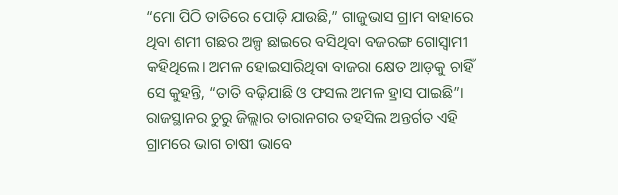“ମୋ ପିଠି ତାତିରେ ପୋଡ଼ି ଯାଉଛି,” ଗାଜୁଭାସ ଗ୍ରାମ ବାହାରେ ଥିବା ଶମୀ ଗଛର ଅଳ୍ପ ଛାଇରେ ବସିଥିବା ବଜରଙ୍ଗ ଗୋସ୍ଵାମୀ କହିଥିଲେ। ଅମଳ ହୋଇସାରିଥିବା ବାଜରା କ୍ଷେତ ଆଡ଼କୁ ଚାହିଁ ସେ କୁହନ୍ତି, “ତାତି ବଢ଼ିଯାଛି ଓ ଫସଲ ଅମଳ ହ୍ରାସ ପାଇଛି”। ରାଜସ୍ଥାନର ଚୁରୁ ଜିଲ୍ଲାର ତାରାନଗର ତହସିଲ ଅନ୍ତର୍ଗତ ଏହି ଗ୍ରାମରେ ଭାଗ ଚାଷୀ ଭାବେ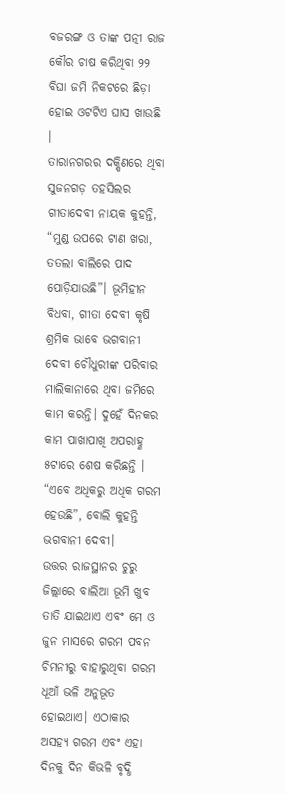ବଜରଙ୍ଗ ଓ ତାଙ୍କ ପତ୍ନୀ ରାଜ କୌର ଚାଷ କରିଥିବା ୨୨ ବିଘା ଜମି ନିକଟରେ ଛିଡ଼ା ହୋଇ ଓଟଟିଏ ଘାସ ଖାଉଛି ।
ତାରାନଗରର ଦକ୍ଷିଣରେ ଥିବା ସୁଜନଗଡ଼ ତହସିଲର ଗୀତାଦେବୀ ନାୟକ କୁହନ୍ତି, “ମୁଣ୍ଡ ଉପରେ ଟାଣ ଖରା, ତତଲା ବାଲିରେ ପାଦ ପୋଡ଼ିଯାଉଛି”। ଭୂମିହୀନ ବିଧବା, ଗୀତା ଦେବୀ କୃଷି ଶ୍ରମିକ ଭାବେ ଭଗବାନୀ ଦେବୀ ଚୌଧୁରୀଙ୍କ ପରିବାର ମାଲିକାନାରେ ଥିବା ଜମିରେ କାମ କରନ୍ତି। ଦୁହେଁ ଦିନକର କାମ ପାଖାପାଖି ଅପରାହ୍ଣ ୫ଟାରେ ଶେଷ କରିଛନ୍ତି । “ଏବେ ଅଧିକରୁ ଅଧିକ ଗରମ ହେଉଛି”, ବୋଲି କୁହନ୍ତି ଭଗବାନୀ ଦେବୀ।
ଉତ୍ତର ରାଜସ୍ଥାନର ଚୁରୁ ଜିଲ୍ଲାରେ ବାଲିଆ ଭୂମି ଖୁବ ତାତି ଯାଇଥାଏ ଏବଂ ମେ ଓ ଜୁନ ମାସରେ ଗରମ ପବନ ଚିମନୀରୁ ବାହାରୁଥିବା ଗରମ ଧୂଆଁ ଭଳି ଅନୁଭୂତ ହୋଇଥାଏ। ଏଠାକାର ଅସହ୍ୟ ଗରମ ଏବଂ ଏହା ଦିନକୁ ଦିନ କିଭଳି ବୃଦ୍ଧି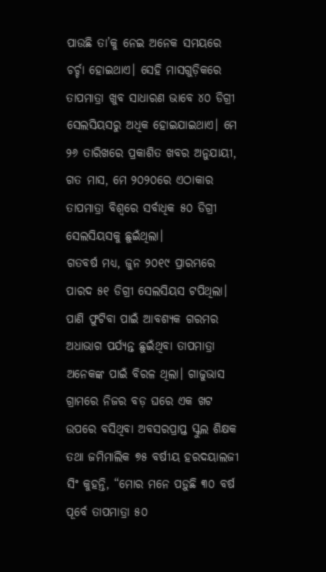ପାଉଛି ତା’କୁ ନେଇ ଅନେକ ସମୟରେ ଚର୍ଚ୍ଚା ହୋଇଥାଏ। ସେହି ମାସଗୁଡ଼ିକରେ ତାପମାତ୍ରା ଖୁବ ସାଧାରଣ ଭାବେ ୪୦ ଡିଗ୍ରୀ ସେଲସିୟସରୁ ଅଧିକ ହୋଇଯାଇଥାଏ। ମେ ୨୬ ତାରିଖରେ ପ୍ରକାଶିତ ଖବର ଅନୁଯାୟୀ, ଗତ ମାସ, ମେ ୨୦୨୦ରେ ଏଠାକାର ତାପମାତ୍ରା ବିଶ୍ୱରେ ସର୍ବାଧିକ ୫୦ ଡିଗ୍ରୀ ସେଲସିୟସକୁ ଛୁଇଁଥିଲା।
ଗତବର୍ଷ ମଧ୍ୟ, ଜୁନ ୨୦୧୯ ପ୍ରାରମ୍ଭରେ ପାରଦ ୫୧ ଡିଗ୍ରୀ ସେଲସିୟସ ଟପିଥିଲା। ପାଣି ଫୁଟିବା ପାଇଁ ଆବଶ୍ୟକ ଗରମର ଅଧାଭାଗ ପର୍ଯ୍ୟନ୍ତ ଛୁଇଁଥିବା ତାପମାତ୍ରା ଅନେକଙ୍କ ପାଇଁ ବିରଳ ଥିଲା। ଗାଜୁଭାସ ଗ୍ରାମରେ ନିଜର ବଡ଼ ଘରେ ଏକ ଖଟ ଉପରେ ବସିଥିବା ଅବସରପ୍ରାପ୍ତ ସ୍କୁଲ ଶିକ୍ଷକ ତଥା ଜମିମାଲିକ ୭୫ ବର୍ଷୀୟ ହରଦୟାଲଜୀ ସିଂ କୁହନ୍ତି, “ମୋର ମନେ ପଡ଼ୁଛି ୩୦ ବର୍ଷ ପୂର୍ବେ ତାପମାତ୍ରା ୫୦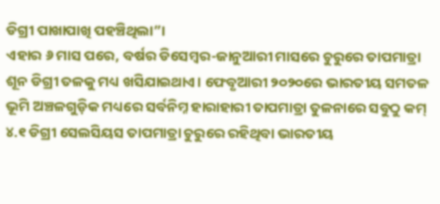ଡିଗ୍ରୀ ପାଖାପାଖି ପହଞ୍ଚିଥିଲା”।
ଏହାର ୬ ମାସ ପରେ, ବର୍ଷର ଡିସେମ୍ବର-ଜାନୁଆରୀ ମାସରେ ଚୁରୁରେ ତାପମାତ୍ରା ଶୂନ ଡିଗ୍ରୀ ତଳକୁ ମଧ୍ୟ ଖସିଯାଇଥାଏ। ଫେବୃଆରୀ ୨୦୨୦ରେ ଭାରତୀୟ ସମତଳ ଭୂମି ଅଞ୍ଚଳଗୁଡ଼ିକ ମଧ୍ୟରେ ସର୍ବନିମ୍ନ ହାରାହାରୀ ତାପମାତ୍ରା ତୁଳନାରେ ସବୁଠୁ କମ୍ ୪.୧ ଡିଗ୍ରୀ ସେଲସିୟସ ତାପମାତ୍ରା ଚୁରୁରେ ରହିଥିବା ଭାରତୀୟ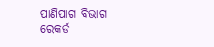ପାଣିପାଗ ବିଭାଗ ରେକର୍ଡ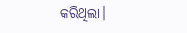କରିଥିଲା।